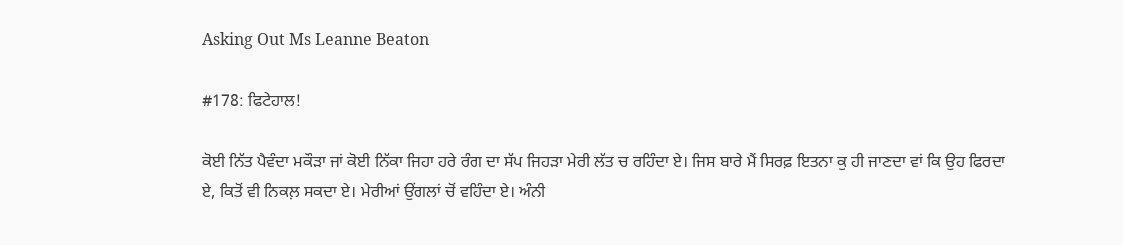Asking Out Ms Leanne Beaton

#178: ਫਿਟੇਹਾਲ!

ਕੋਈ ਨਿੱਤ ਪੈਵੰਦਾ ਮਕੌੜਾ ਜਾਂ ਕੋਈ ਨਿੱਕਾ ਜਿਹਾ ਹਰੇ ਰੰਗ ਦਾ ਸੱਪ ਜਿਹੜਾ ਮੇਰੀ ਲੱਤ ਚ ਰਹਿੰਦਾ ਏ। ਜਿਸ ਬਾਰੇ ਮੈਂ ਸਿਰਫ਼ ਇਤਨਾ ਕੁ ਹੀ ਜਾਣਦਾ ਵਾਂ ਕਿ ਉਹ ਫਿਰਦਾ ਏ, ਕਿਤੋਂ ਵੀ ਨਿਕਲ਼ ਸਕਦਾ ਏ। ਮੇਰੀਆਂ ਉਂਗਲਾਂ ਚੋਂ ਵਹਿੰਦਾ ਏ। ਅੰਨੀ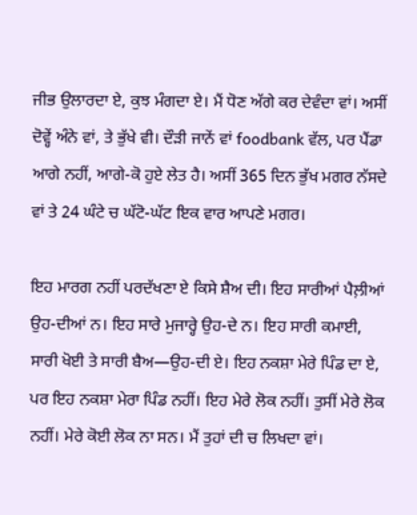ਜੀਭ ਉਲਾਰਦਾ ਏ, ਕੁਝ ਮੰਗਦਾ ਏ। ਮੈਂ ਧੋਣ ਅੱਗੇ ਕਰ ਦੇਵੰਦਾ ਵਾਂ। ਅਸੀਂ ਦੋਵ੍ਹੇਂ ਅੰਨੇ ਵਾਂ, ਤੇ ਭੁੱਖੇ ਵੀ। ਦੌੜੀ ਜਾਨੇਂ ਵਾਂ foodbank ਵੱਲ, ਪਰ ਪੈਂਡਾ ਆਗੇ ਨਹੀਂ, ਆਗੇ-ਕੋ ਹੁਏ ਲੇਤ ਹੈ। ਅਸੀਂ 365 ਦਿਨ ਭੁੱਖ ਮਗਰ ਨੱਸਦੇ ਵਾਂ ਤੇ 24 ਘੰਟੇ ਚ ਘੱਟੋ-ਘੱਟ ਇਕ ਵਾਰ ਆਪਣੇ ਮਗਰ।

ਇਹ ਮਾਰਗ ਨਹੀਂ ਪਰਦੱਖਣਾ ਏ ਕਿਸੇ ਸ਼ੈਅ ਦੀ। ਇਹ ਸਾਰੀਆਂ ਪੈਲ਼ੀਆਂ ਉਹ-ਦੀਆਂ ਨ। ਇਹ ਸਾਰੇ ਮੁਜਾਰ੍ਹੇ ਉਹ-ਦੇ ਨ। ਇਹ ਸਾਰੀ ਕਮਾਈ, ਸਾਰੀ ਖੋਈ ਤੇ ਸਾਰੀ ਬੈਅ—ਉਹ-ਦੀ ਏ। ਇਹ ਨਕਸ਼ਾ ਮੇਰੇ ਪਿੰਡ ਦਾ ਏ, ਪਰ ਇਹ ਨਕਸ਼ਾ ਮੇਰਾ ਪਿੰਡ ਨਹੀਂ। ਇਹ ਮੇਰੇ ਲੋਕ ਨਹੀਂ। ਤੁਸੀਂ ਮੇਰੇ ਲੋਕ ਨਹੀਂ। ਮੇਰੇ ਕੋਈ ਲੋਕ ਨਾ ਸਨ। ਮੈਂ ਤੁਹਾਂ ਦੀ ਚ ਲਿਖਦਾ ਵਾਂ।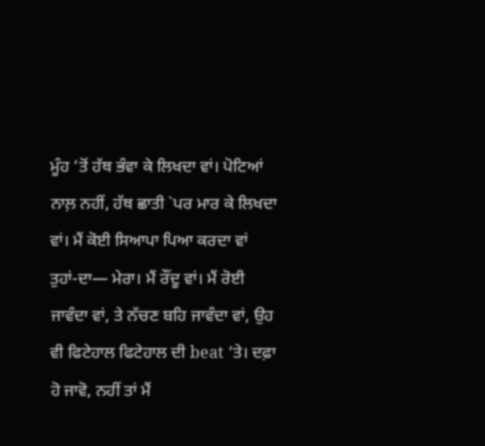ਮੂੰਹ ‘ਤੋਂ ਹੱਥ ਭੰਵਾ ਕੇ ਲਿਖਦਾ ਵਾਂ। ਪੋਟਿਆਂ ਨਾਲ਼ ਨਹੀਂ, ਹੱਥ ਛਾਤੀ `ਪਰ ਮਾਰ ਕੇ ਲਿਖਦਾ ਵਾਂ। ਮੈਂ ਕੋਈ ਸਿਆਪਾ ਪਿਆ ਕਰਦਾ ਵਾਂ ਤੁਹਾਂ-ਦਾ— ਮੇਰਾ। ਮੈਂ ਰੌਂਦੂ ਵਾਂ। ਮੈਂ ਰੋਈ ਜਾਵੰਦਾ ਵਾਂ, ਤੇ ਨੱਚਣ ਬਹਿ ਜਾਵੰਦਾ ਵਾਂ, ਉਹ ਵੀ ਫਿਟੇਹਾਲ ਫਿਟੇਹਾਲ ਦੀ beat ‘ਤੇ। ਦਫ਼ਾ ਹੋ ਜਾਵੋ, ਨਹੀਂ ਤਾਂ ਮੈਂ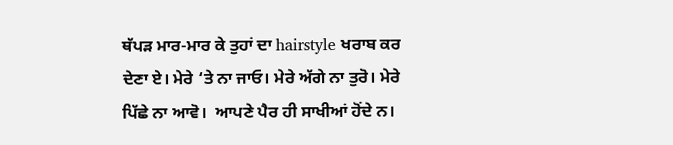ਥੱਪੜ ਮਾਰ-ਮਾਰ ਕੇ ਤੁਹਾਂ ਦਾ hairstyle ਖਰਾਬ ਕਰ ਦੇਣਾ ਏ। ਮੇਰੇ ‘ਤੇ ਨਾ ਜਾਓ। ਮੇਰੇ ਅੱਗੇ ਨਾ ਤੁਰੋ। ਮੇਰੇ ਪਿੱਛੇ ਨਾ ਆਵੋ।  ਆਪਣੇ ਪੈਰ ਹੀ ਸਾਖੀਆਂ ਹੋਂਦੇ ਨ।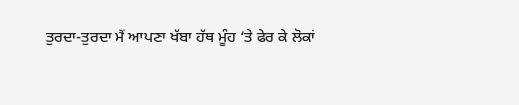ਤੁਰਦਾ-ਤੁਰਦਾ ਮੈਂ ਆਪਣਾ ਖੱਬਾ ਹੱਥ ਮੂੰਹ ‘ਤੇ ਫੇਰ ਕੇ ਲੋਕਾਂ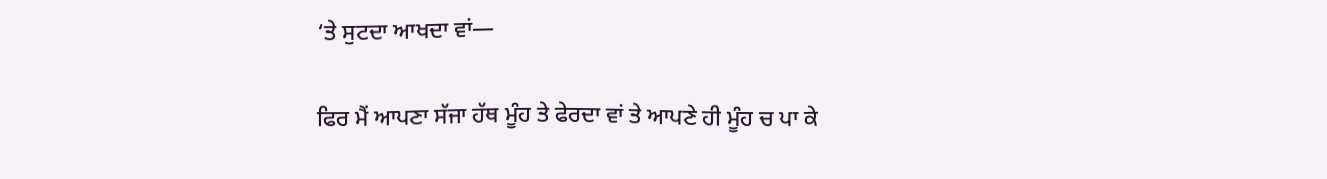‘ਤੇ ਸੁਟਦਾ ਆਖਦਾ ਵਾਂ—

ਫਿਰ ਮੈਂ ਆਪਣਾ ਸੱਜਾ ਹੱਥ ਮੂੰਹ ਤੇ ਫੇਰਦਾ ਵਾਂ ਤੇ ਆਪਣੇ ਹੀ ਮੂੰਹ ਚ ਪਾ ਕੇ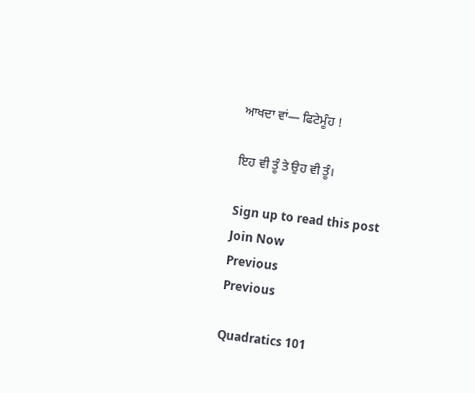ਆਖਦਾ ਵਾਂ— ਫਿਟੇਮੂੰਹ !

ਇਹ ਵੀ ਤੂੰ ਤੇ ਉਹ ਵੀ ਤੂੰ।

Sign up to read this post
Join Now
Previous
Previous

Quadratics 101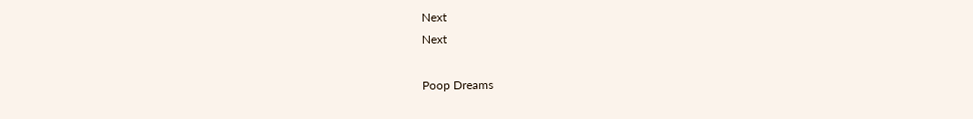Next
Next

Poop Dreams